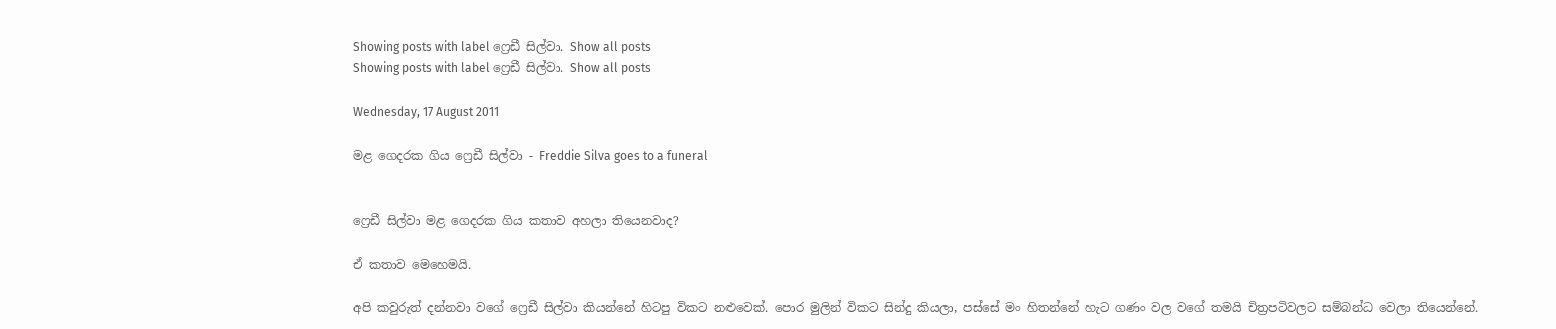Showing posts with label ෆ්‍රෙඩී සිල්වා. Show all posts
Showing posts with label ෆ්‍රෙඩී සිල්වා. Show all posts

Wednesday, 17 August 2011

මළ ගෙදරක ගිය ෆ්‍රෙඩී සිල්වා - Freddie Silva goes to a funeral


ෆ්‍රෙඩී සිල්වා මළ ගෙදරක ගිය කතාව අහලා තියෙනවාද?

ඒ කතාව මෙහෙමයි.

අපි කවුරුත් දන්නවා වගේ ෆ්‍රෙඩී සිල්වා කියන්නේ හිටපු විකට නළුවෙක්. පොර මුලින් විකට සින්දු කියලා, පස්සේ මං හිතන්නේ හැට ගණං වල වගේ තමයි චිත්‍රපටිවලට සම්බන්ධ වෙලා තියෙන්නේ.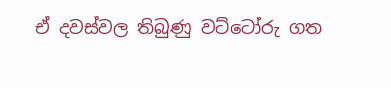ඒ දවස්වල තිබුණු වට්ටෝරු ගත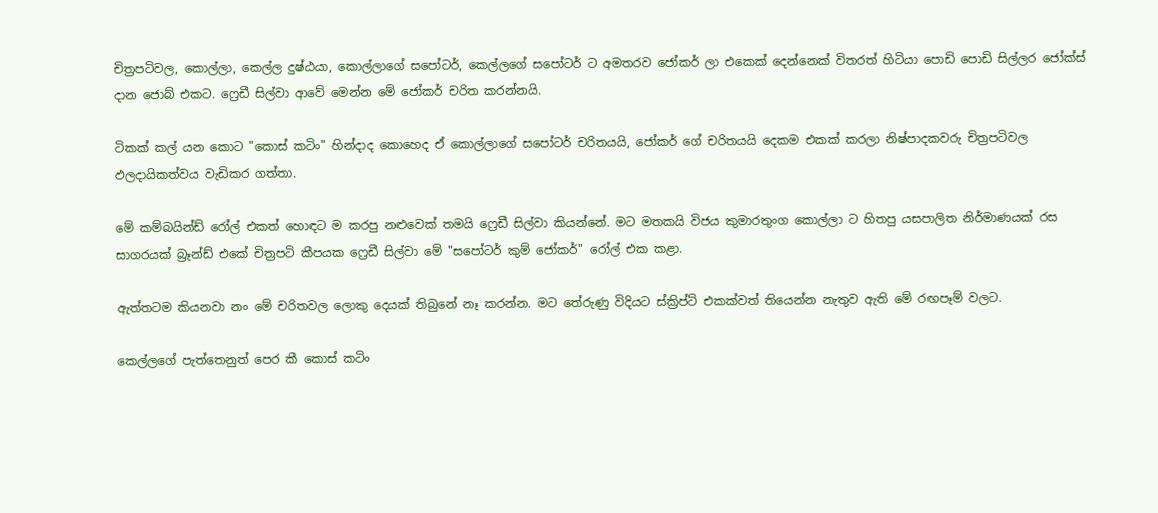චිත්‍රපටිවල, කොල්ලා, කෙල්ල දුෂ්ඨයා, කොල්ලාගේ සපෝටර්, කෙල්ලගේ සපෝටර් ට අමතරව ජෝකර් ලා එකෙක් දෙන්නෙක් විතරත් හිටියා පොඩි පොඩි සිල්ලර ජෝක්ස් දාන ජොබ් එකට. ෆ්‍රෙඩී සිල්වා ආවේ මෙන්න මේ ජෝකර් චරිත කරන්නයි.

ටිකක් කල් යන කොට "කොස් කටිං" හින්දාද කොහෙද ඒ කොල්ලාගේ සපෝටර් චරිතයයි, ජෝකර් ගේ චරිතයයි දෙකම එකක් කරලා නිෂ්පාදකවරු චිත්‍රපටිවල ඵලදායිකත්වය වැඩිකර ගත්තා.

මේ කම්බයින්ඩ් රෝල් එකත් හොඳට ම කරපු නළුවෙක් තමයි ෆ්‍රෙඩී සිල්වා කියන්නේ. මට මතකයි විජය කුමාරතුංග කොල්ලා ට හිතපු යසපාලිත නිර්මාණයක් රස සාගරයක් බ්‍රෑන්ඩ් එකේ චිත්‍රපටි කීපයක ෆ්‍රෙඩී සිල්වා මේ "සපෝටර් කුම් ජෝකර්" රෝල් එක කළා.

ඇත්තටම කියනවා නං මේ චරිතවල ලොකු දෙයක් තිබුනේ නෑ කරන්න. මට තේරුණු විදියට ස්ක්‍රිප්ට් එකක්වත් තියෙන්න නැතුව ඇති මේ රඟපෑම් වලට.

කෙල්ලගේ පැත්තෙනුත් පෙර කී කොස් කටිං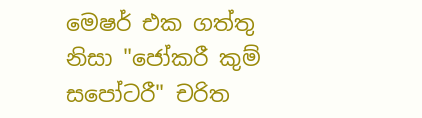මෙෂර් එක ගත්තු නිසා "ජෝකරී කුම් සපෝටරී" චරිත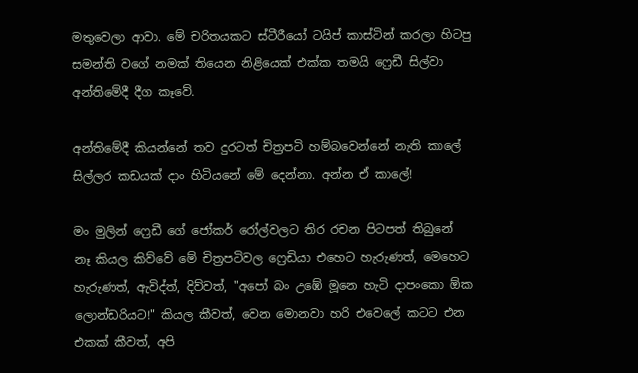මතුවෙලා ආවා. මේ චරිතයකට ස්ටීරීයෝ ටයිප් කාස්ටින් කරලා හිටපු සමන්ති වගේ නමක් තියෙන නිළියෙක් එක්ක තමයි ෆ්‍රෙඩී සිල්වා අන්තිමේදී දීග කෑවේ.

අන්තිමේදී කියන්නේ තව දුරටත් චිත්‍රපටි හම්බවෙන්නේ නැති කාලේ සිල්ලර කඩයක් දාං හිටියනේ මේ දෙන්නා. අන්න ඒ කාලේ!

මං මුලින් ෆ්‍රෙඩී ගේ ජෝකර් රෝල්වලට තිර රචන පිටපත් තිබුනේ නෑ කියල කිව්වේ මේ චිත්‍රපටිවල ෆ්‍රෙඩියා එහෙට හැරුණත්, මෙහෙට හැරුණත්, ඇවිද්ත්, දිව්වත්, "අපෝ බං උඹේ මූනෙ හැටි දාපංකො ඕක ලොන්ඩරියට!" කියල කීවත්, වෙන මොනවා හරි එවෙලේ කටට එන එකක් කීවත්, අපි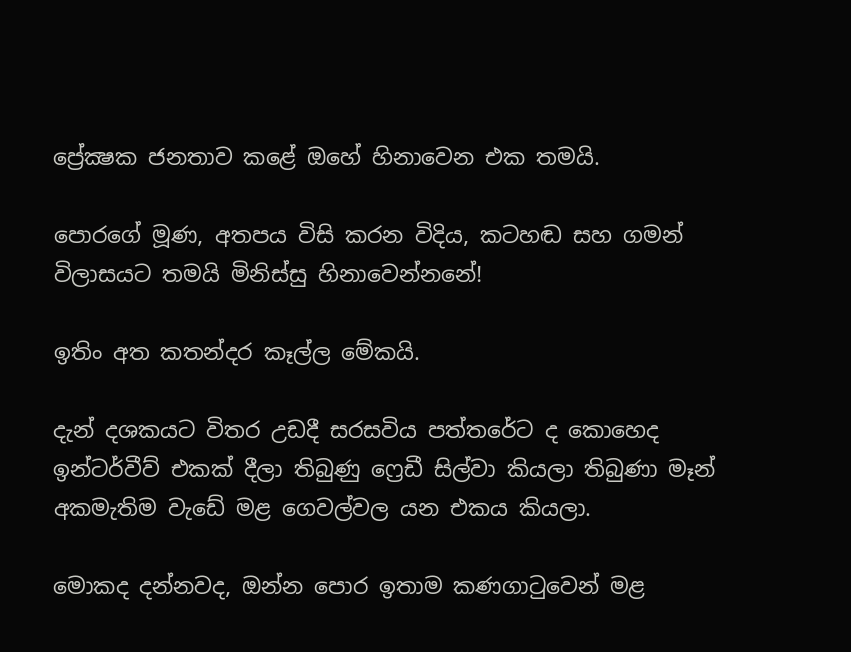ප්‍රේක්‍ෂක ජනතාව කළේ ඔහේ හිනාවෙන එක තමයි.

පොරගේ මූණ, අතපය විසි කරන විදිය, කටහඬ සහ ගමන් විලාසයට තමයි මිනිස්සු හිනාවෙන්නනේ!

ඉතිං අත කතන්දර කෑල්ල මේකයි.

දැන් දශකයට විතර උඩදී සරසවිය පත්තරේට ද කොහෙද ඉන්ටර්වීව් එකක් දීලා තිබුණු ෆ්‍රෙඩී සිල්වා කියලා තිබුණා මෑන් අකමැතිම වැඩේ මළ ගෙවල්වල යන එකය කියලා.

මොකද දන්නවද, ඔන්න පොර ඉතාම කණගාටුවෙන් මළ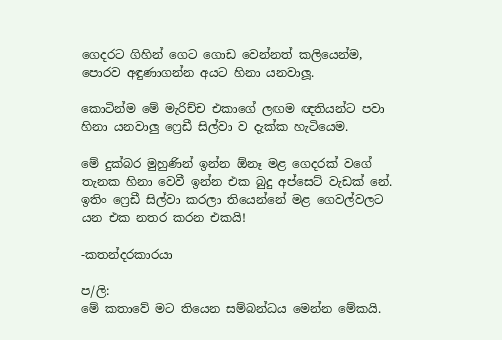ගෙදරට ගිහින් ගෙට ගොඩ වෙන්නත් කලියෙන්ම, පොරව අඳුණාගන්න අයට හිනා යනවාලූ.

කොටින්ම මේ මැරිච්ච එකාගේ ලඟම ඥතියන්ට පවා හිනා යනවාලු ෆ්‍රෙඩී සිල්වා ව දැක්ක හැටියෙම.

මේ දුක්බර මුහුණින් ඉන්න ඕනෑ මළ ගෙදරක් වගේ තැනක හිනා වෙවී ඉන්න එක බුදු අප්සෙට් වැඩක් නේ. ඉතිං ෆ්‍රෙඩී සිල්වා කරලා තියෙන්නේ මළ ගෙවල්වලට යන එක නතර කරන එකයි!

-කතන්දරකාරයා

ප/ලි:
මේ කතාවේ මට තියෙන සම්බන්ධය මෙන්න මේකයි.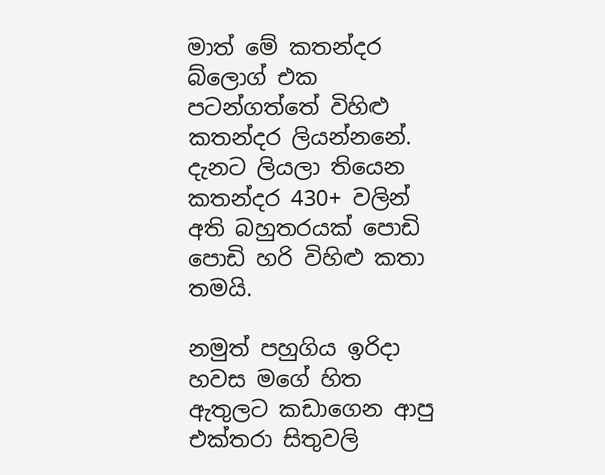මාත් මේ කතන්දර බ්ලොග් එක පටන්ගත්තේ විහිළු කතන්දර ලියන්නනේ. දැනට ලියලා තියෙන කතන්දර 430+ වලින් අති බහුතරයක් පොඩි පොඩි හරි විහිළු කතා තමයි.

නමුත් පහුගිය ඉරිදා හවස මගේ හිත ඇතුලට කඩාගෙන ආපු එක්තරා සිතුවලි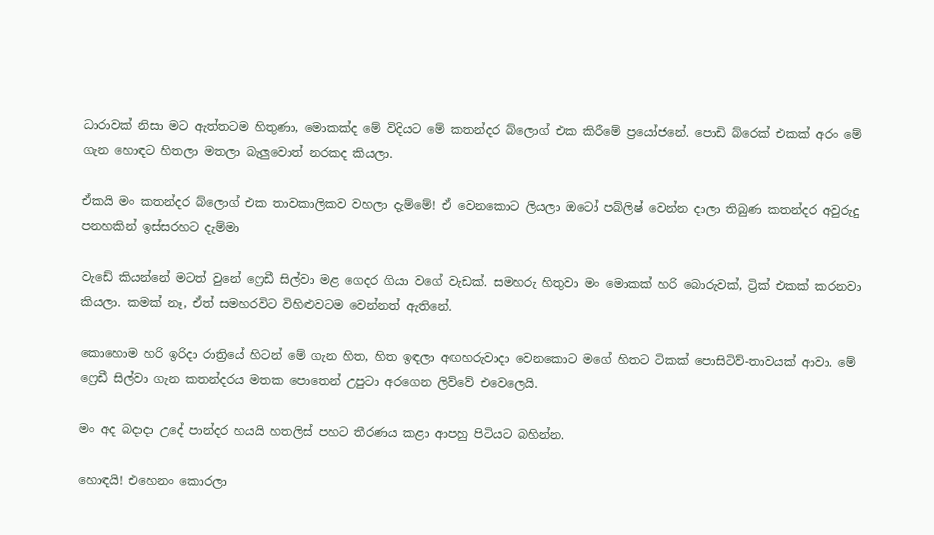ධාරාවක් නිසා මට ඇත්තටම හිතුණා, මොකක්ද මේ විදියට මේ කතන්දර බ්ලොග් එක කිරීමේ ප්‍රයෝජනේ. පොඩි බ්රෙක් එකක් අරං මේ ගැන හොඳට හිතලා මතලා බැලුවොත් නරකද කියලා.

ඒකයි මං කතන්දර බ්ලොග් එක තාවකාලිකව වහලා දැම්මේ! ඒ වෙනකොට ලියලා ඔටෝ පබ්ලිෂ් වෙන්න දාලා තිබුණ කතන්දර අවුරුදු පනහකින් ඉස්සරහට දැම්මා

වැඩේ කියන්නේ මටත් වුනේ ෆ්‍රෙඩී සිල්වා මළ ගෙදර ගියා වගේ වැඩක්. සමහරු හිතුවා මං මොකක් හරි බොරුවක්, ට්‍රික් එකක් කරනවා කියලා. කමක් නෑ, ඒත් සමහරවිට විහිළුවටම වෙන්නත් ඇතිනේ.

කොහොම හරි ඉරිදා රාත්‍රියේ හිටන් මේ ගැන හිත, හිත ඉඳලා අඟහරුවාදා වෙනකොට මගේ හිතට ටිකක් පොසිටිව්-තාවයක් ආවා. මේ ෆ්‍රෙඩී සිල්වා ගැන කතන්දරය මතක පොතෙන් උපුටා අරගෙන ලිව්වේ එවෙලෙයි.

මං අද බදාදා උදේ පාන්දර හයයි හතලිස් පහට තීරණය කළා ආපහු පිටියට බහින්න.

හොඳයි! එහෙනං කොරලා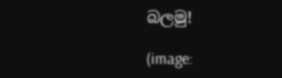බලමු!

(image: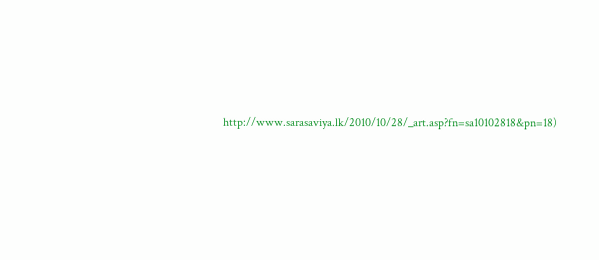http://www.sarasaviya.lk/2010/10/28/_art.asp?fn=sa10102818&pn=18)